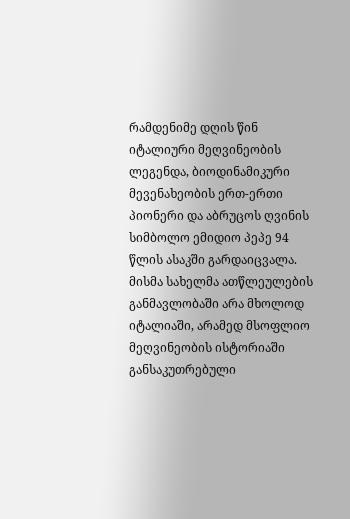რამდენიმე დღის წინ იტალიური მეღვინეობის ლეგენდა, ბიოდინამიკური მევენახეობის ერთ-ერთი პიონერი და აბრუცოს ღვინის სიმბოლო ემიდიო პეპე 94 წლის ასაკში გარდაიცვალა. მისმა სახელმა ათწლეულების განმავლობაში არა მხოლოდ იტალიაში, არამედ მსოფლიო მეღვინეობის ისტორიაში განსაკუთრებული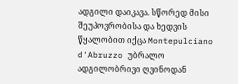ადგილი დაიკავა. სწორედ მისი შეუპოვრობისა და ხედვის წყალობით იქცა Montepulciano d'Abruzzo უბრალო ადგილობრივი ღვინოდან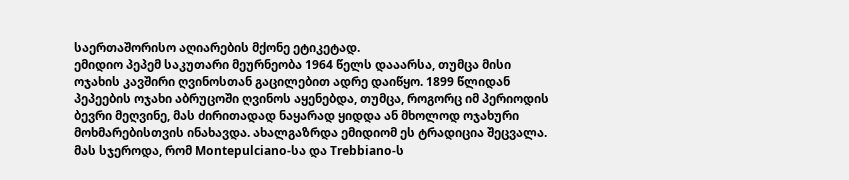საერთაშორისო აღიარების მქონე ეტიკეტად.
ემიდიო პეპემ საკუთარი მეურნეობა 1964 წელს დააარსა, თუმცა მისი ოჯახის კავშირი ღვინოსთან გაცილებით ადრე დაიწყო. 1899 წლიდან პეპეების ოჯახი აბრუცოში ღვინოს აყენებდა, თუმცა, როგორც იმ პერიოდის ბევრი მეღვინე, მას ძირითადად ნაყარად ყიდდა ან მხოლოდ ოჯახური მოხმარებისთვის ინახავდა. ახალგაზრდა ემიდიომ ეს ტრადიცია შეცვალა. მას სჯეროდა, რომ Montepulciano-სა და Trebbiano-ს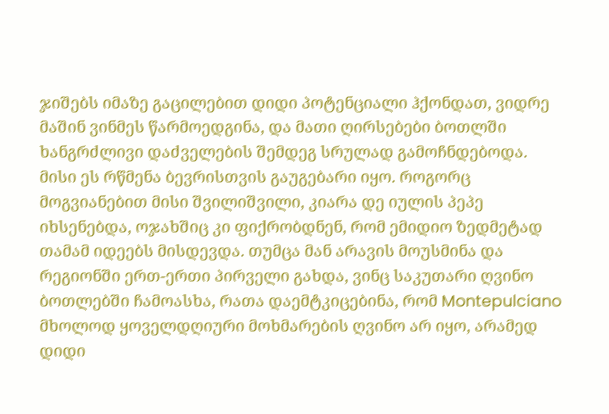ჯიშებს იმაზე გაცილებით დიდი პოტენციალი ჰქონდათ, ვიდრე მაშინ ვინმეს წარმოედგინა, და მათი ღირსებები ბოთლში ხანგრძლივი დაძველების შემდეგ სრულად გამოჩნდებოდა.
მისი ეს რწმენა ბევრისთვის გაუგებარი იყო. როგორც მოგვიანებით მისი შვილიშვილი, კიარა დე იულის პეპე იხსენებდა, ოჯახშიც კი ფიქრობდნენ, რომ ემიდიო ზედმეტად თამამ იდეებს მისდევდა. თუმცა მან არავის მოუსმინა და რეგიონში ერთ-ერთი პირველი გახდა, ვინც საკუთარი ღვინო ბოთლებში ჩამოასხა, რათა დაემტკიცებინა, რომ Montepulciano მხოლოდ ყოველდღიური მოხმარების ღვინო არ იყო, არამედ დიდი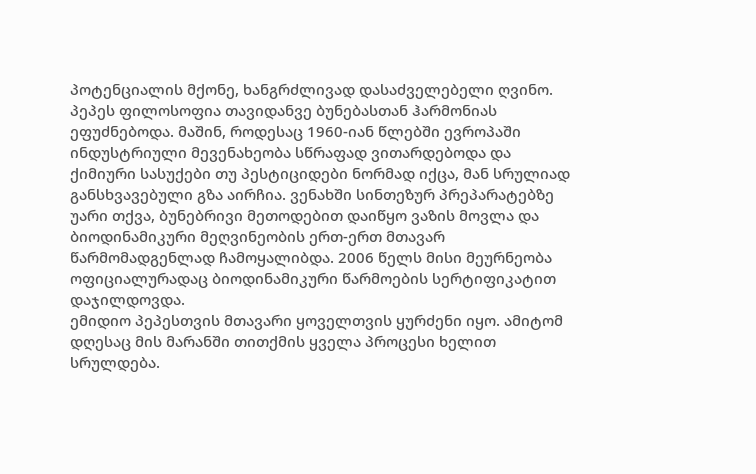პოტენციალის მქონე, ხანგრძლივად დასაძველებელი ღვინო.
პეპეს ფილოსოფია თავიდანვე ბუნებასთან ჰარმონიას ეფუძნებოდა. მაშინ, როდესაც 1960-იან წლებში ევროპაში ინდუსტრიული მევენახეობა სწრაფად ვითარდებოდა და ქიმიური სასუქები თუ პესტიციდები ნორმად იქცა, მან სრულიად განსხვავებული გზა აირჩია. ვენახში სინთეზურ პრეპარატებზე უარი თქვა, ბუნებრივი მეთოდებით დაიწყო ვაზის მოვლა და ბიოდინამიკური მეღვინეობის ერთ-ერთ მთავარ წარმომადგენლად ჩამოყალიბდა. 2006 წელს მისი მეურნეობა ოფიციალურადაც ბიოდინამიკური წარმოების სერტიფიკატით დაჯილდოვდა.
ემიდიო პეპესთვის მთავარი ყოველთვის ყურძენი იყო. ამიტომ დღესაც მის მარანში თითქმის ყველა პროცესი ხელით სრულდება.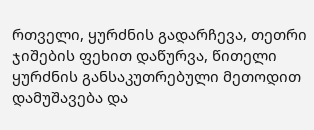რთველი, ყურძნის გადარჩევა, თეთრი ჯიშების ფეხით დაწურვა, წითელი ყურძნის განსაკუთრებული მეთოდით დამუშავება და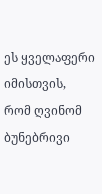ეს ყველაფერი იმისთვის, რომ ღვინომ ბუნებრივი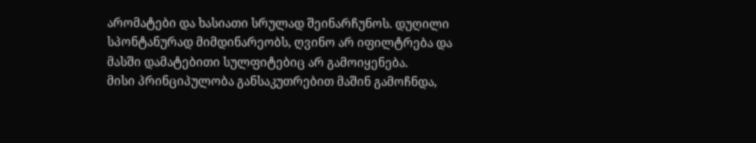არომატები და ხასიათი სრულად შეინარჩუნოს. დუღილი სპონტანურად მიმდინარეობს, ღვინო არ იფილტრება და მასში დამატებითი სულფიტებიც არ გამოიყენება.
მისი პრინციპულობა განსაკუთრებით მაშინ გამოჩნდა,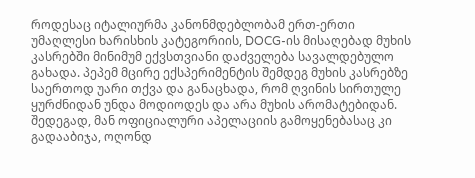როდესაც იტალიურმა კანონმდებლობამ ერთ-ერთი უმაღლესი ხარისხის კატეგორიის, DOCG-ის მისაღებად მუხის კასრებში მინიმუმ ექვსთვიანი დაძველება სავალდებულო გახადა. პეპემ მცირე ექსპერიმენტის შემდეგ მუხის კასრებზე საერთოდ უარი თქვა და განაცხადა, რომ ღვინის სირთულე ყურძნიდან უნდა მოდიოდეს და არა მუხის არომატებიდან. შედეგად, მან ოფიციალური აპელაციის გამოყენებასაც კი გადააბიჯა, ოღონდ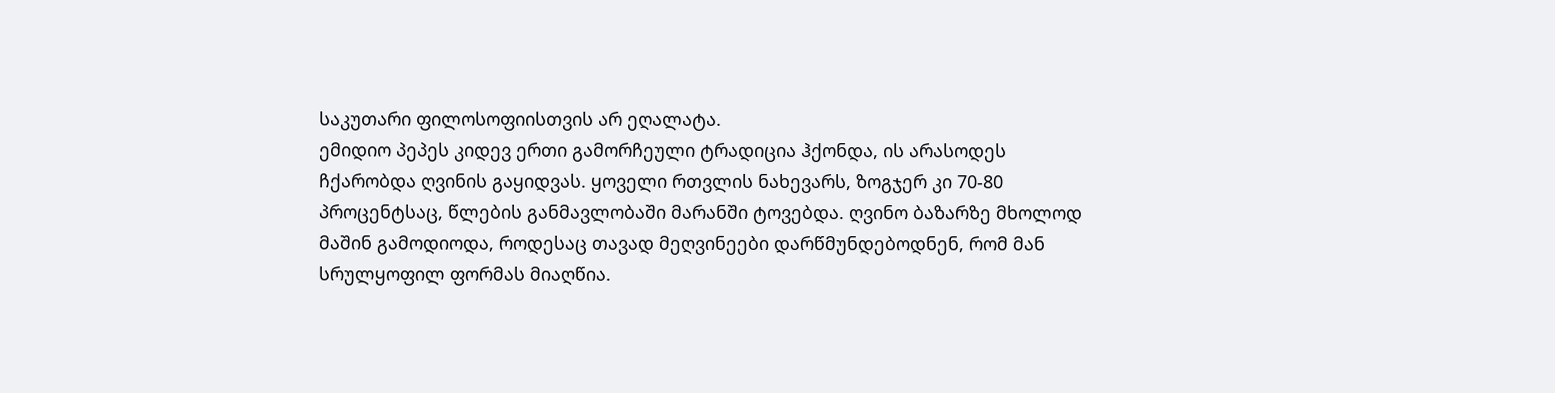საკუთარი ფილოსოფიისთვის არ ეღალატა.
ემიდიო პეპეს კიდევ ერთი გამორჩეული ტრადიცია ჰქონდა, ის არასოდეს ჩქარობდა ღვინის გაყიდვას. ყოველი რთვლის ნახევარს, ზოგჯერ კი 70-80 პროცენტსაც, წლების განმავლობაში მარანში ტოვებდა. ღვინო ბაზარზე მხოლოდ მაშინ გამოდიოდა, როდესაც თავად მეღვინეები დარწმუნდებოდნენ, რომ მან სრულყოფილ ფორმას მიაღწია.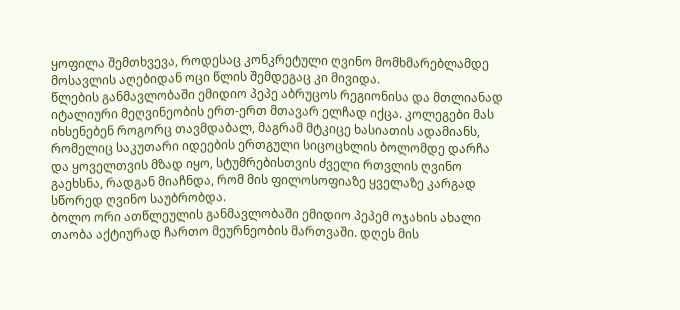ყოფილა შემთხვევა, როდესაც კონკრეტული ღვინო მომხმარებლამდე მოსავლის აღებიდან ოცი წლის შემდეგაც კი მივიდა.
წლების განმავლობაში ემიდიო პეპე აბრუცოს რეგიონისა და მთლიანად იტალიური მეღვინეობის ერთ-ერთ მთავარ ელჩად იქცა. კოლეგები მას იხსენებენ როგორც თავმდაბალ, მაგრამ მტკიცე ხასიათის ადამიანს, რომელიც საკუთარი იდეების ერთგული სიცოცხლის ბოლომდე დარჩა და ყოველთვის მზად იყო, სტუმრებისთვის ძველი რთვლის ღვინო გაეხსნა, რადგან მიაჩნდა, რომ მის ფილოსოფიაზე ყველაზე კარგად სწორედ ღვინო საუბრობდა.
ბოლო ორი ათწლეულის განმავლობაში ემიდიო პეპემ ოჯახის ახალი თაობა აქტიურად ჩართო მეურნეობის მართვაში. დღეს მის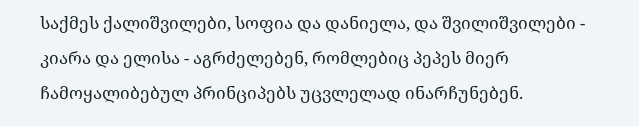საქმეს ქალიშვილები, სოფია და დანიელა, და შვილიშვილები - კიარა და ელისა - აგრძელებენ, რომლებიც პეპეს მიერ ჩამოყალიბებულ პრინციპებს უცვლელად ინარჩუნებენ.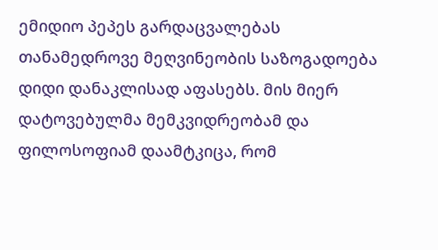ემიდიო პეპეს გარდაცვალებას თანამედროვე მეღვინეობის საზოგადოება დიდი დანაკლისად აფასებს. მის მიერ დატოვებულმა მემკვიდრეობამ და ფილოსოფიამ დაამტკიცა, რომ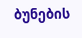ბუნების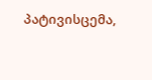პატივისცემა,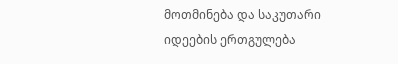მოთმინება და საკუთარი იდეების ერთგულება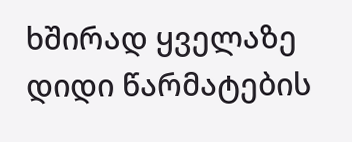ხშირად ყველაზე დიდი წარმატების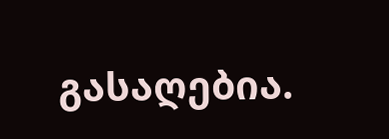გასაღებია.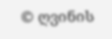© ღვინის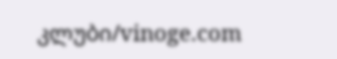კლუბი/vinoge.com